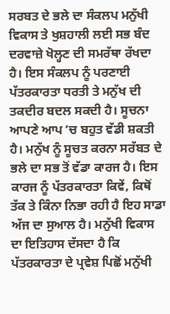ਸਰਬਤ ਦੇ ਭਲੇ ਦਾ ਸੰਕਲਪ ਮਨੁੱਖੀ ਵਿਕਾਸ ਤੇ ਖੁਸ਼ਹਾਲੀ ਲਈ ਸਭ ਬੰਦ ਦਰਵਾਜ਼ੇ ਖੋਲ੍ਹਣ ਦੀ ਸਮਰੱਥਾ ਰੱਖਦਾ ਹੈ। ਇਸ ਸੰਕਲਪ ਨੂੰ ਪਰਣਾਈ ਪੱਤਰਕਾਰਤਾ ਧਰਤੀ ਤੇ ਮਨੁੱਖ ਦੀ ਤਕਦੀਰ ਬਦਲ ਸਕਦੀ ਹੈ। ਸੂਚਨਾ ਆਪਣੇ ਆਪ ’ਚ ਬਹੁਤ ਵੱਡੀ ਸ਼ਕਤੀ ਹੈ। ਮਨੁੱਖ ਨੂੰ ਸੂਚਤ ਕਰਨਾ ਸਰੱਬਤ ਦੇ ਭਲੇ ਦਾ ਸਭ ਤੋਂ ਵੱਡਾ ਕਾਰਜ ਹੈ। ਇਸ ਕਾਰਜ ਨੂੰ ਪੱਤਰਕਾਰਤਾ ਕਿਵੇਂ, ਕਿਥੋਂ ਤੱਕ ਤੇ ਕਿੰਨਾ ਨਿਭਾ ਰਹੀ ਹੈ ਇਹ ਸਾਡਾ ਅੱਜ ਦਾ ਸੁਆਲ ਹੈ। ਮਨੁੱਖੀ ਵਿਕਾਸ ਦਾ ਇਤਿਹਾਸ ਦੱਸਦਾ ਹੈ ਕਿ ਪੱਤਰਕਾਰਤਾ ਦੇ ਪ੍ਰਵੇਸ਼ ਪਿਛੋਂ ਮਨੁੱਖੀ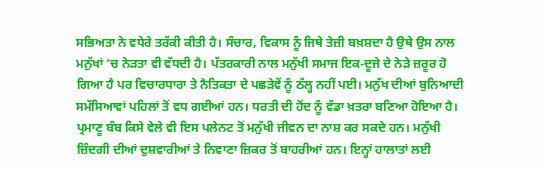ਸਭਿਅਤਾ ਨੇ ਵਧੇਰੇ ਤਰੱਕੀ ਕੀਤੀ ਹੈ। ਸੰਚਾਰ, ਵਿਕਾਸ ਨੂੰ ਜਿਥੇ ਤੇਜ਼ੀ ਬਖ਼ਸ਼ਦਾ ਹੈ ਉਥੇ ਉਸ ਨਾਲ ਮਨੁੱਖਾਂ ’ਚ ਨੇੜਤਾ ਵੀ ਵੱਧਦੀ ਹੈ। ਪੱਤਰਕਾਰੀ ਨਾਲ ਮਨੁੱਖੀ ਸਮਾਜ ਇਕ-ਦੂਜੇ ਦੇ ਨੇੜੇ ਜ਼ਰੂਰ ਹੋ ਗਿਆ ਹੈ ਪਰ ਵਿਚਾਰਧਾਰਾ ਤੇ ਨੈਤਿਕਤਾ ਦੇ ਪਛੜੇਵੇਂ ਨੂੰ ਠੱਲ੍ਹ ਨਹੀਂ ਪਈ। ਮਨੁੱਖ ਦੀਆਂ ਬੁਨਿਆਦੀ ਸਮੱਸਿਆਵਾਂ ਪਹਿਲਾਂ ਤੋਂ ਵਧ ਗਈਆਂ ਹਨ। ਧਰਤੀ ਦੀ ਹੋਂਦ ਨੂੰ ਵੱਡਾ ਖ਼ਤਰਾ ਬਣਿਆ ਹੋਇਆ ਹੈ। ਪ੍ਰਮਾਣੂ ਬੰਬ ਕਿਸੇ ਵੇਲੇ ਵੀ ਇਸ ਪਲੇਨਟ ਤੋਂ ਮਨੁੱਖੀ ਜੀਵਨ ਦਾ ਨਾਸ਼ ਕਰ ਸਕਦੇ ਹਨ। ਮਨੁੱਖੀ ਜ਼ਿੰਦਗੀ ਦੀਆਂ ਦੁਸ਼ਵਾਰੀਆਂ ਤੇ ਨਿਵਾਣਾ ਜ਼ਿਕਰ ਤੋਂ ਬਾਹਰੀਆਂ ਹਨ। ਇਨ੍ਹਾਂ ਹਾਲਾਤਾਂ ਲਈ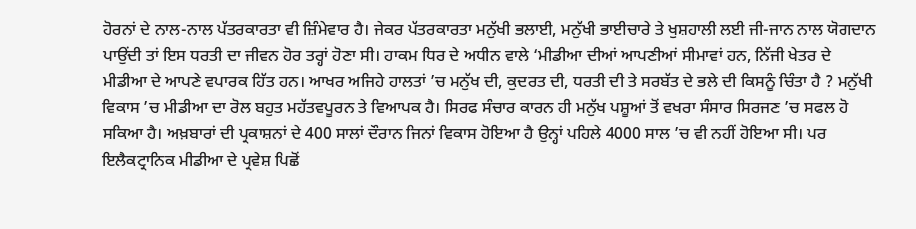ਹੋਰਨਾਂ ਦੇ ਨਾਲ-ਨਾਲ ਪੱਤਰਕਾਰਤਾ ਵੀ ਜ਼ਿੰਮੇਵਾਰ ਹੈ। ਜੇਕਰ ਪੱਤਰਕਾਰਤਾ ਮਨੁੱਖੀ ਭਲਾਈ, ਮਨੁੱਖੀ ਭਾਈਚਾਰੇ ਤੇ ਖੁਸ਼ਹਾਲੀ ਲਈ ਜੀ-ਜਾਨ ਨਾਲ ਯੋਗਦਾਨ ਪਾਉਂਦੀ ਤਾਂ ਇਸ ਧਰਤੀ ਦਾ ਜੀਵਨ ਹੋਰ ਤਰ੍ਹਾਂ ਹੋਣਾ ਸੀ। ਹਾਕਮ ਧਿਰ ਦੇ ਅਧੀਨ ਵਾਲੇ ‘ਮੀਡੀਆ ਦੀਆਂ ਆਪਣੀਆਂ ਸੀਮਾਵਾਂ ਹਨ, ਨਿੱਜੀ ਖੇਤਰ ਦੇ ਮੀਡੀਆ ਦੇ ਆਪਣੇ ਵਪਾਰਕ ਹਿੱਤ ਹਨ। ਆਖਰ ਅਜਿਹੇ ਹਾਲਤਾਂ ’ਚ ਮਨੁੱਖ ਦੀ, ਕੁਦਰਤ ਦੀ, ਧਰਤੀ ਦੀ ਤੇ ਸਰਬੱਤ ਦੇ ਭਲੇ ਦੀ ਕਿਸਨੂੰ ਚਿੰਤਾ ਹੈ ? ਮਨੁੱਖੀ ਵਿਕਾਸ ’ਚ ਮੀਡੀਆ ਦਾ ਰੋਲ ਬਹੁਤ ਮਹੱਤਵਪੂਰਨ ਤੇ ਵਿਆਪਕ ਹੈ। ਸਿਰਫ ਸੰਚਾਰ ਕਾਰਨ ਹੀ ਮਨੁੱਖ ਪਸ਼ੂਆਂ ਤੋਂ ਵਖਰਾ ਸੰਸਾਰ ਸਿਰਜਣ ’ਚ ਸਫਲ ਹੋ ਸਕਿਆ ਹੈ। ਅਖ਼ਬਾਰਾਂ ਦੀ ਪ੍ਰਕਾਸ਼ਨਾਂ ਦੇ 400 ਸਾਲਾਂ ਦੌਰਾਨ ਜਿਨਾਂ ਵਿਕਾਸ ਹੋਇਆ ਹੈ ਉਨ੍ਹਾਂ ਪਹਿਲੇ 4000 ਸਾਲ ’ਚ ਵੀ ਨਹੀਂ ਹੋਇਆ ਸੀ। ਪਰ ਇਲੈਕਟ੍ਰਾਨਿਕ ਮੀਡੀਆ ਦੇ ਪ੍ਰਵੇਸ਼ ਪਿਛੋਂ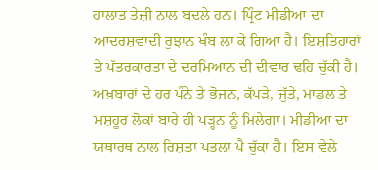ਹਾਲਾਤ ਤੇਜ਼ੀ ਨਾਲ ਬਦਲੇ ਹਨ। ਪ੍ਰਿੰਟ ਮੀਡੀਆ ਦਾ ਆਦਰਸ਼ਵਾਦੀ ਰੁਝਾਨ ਖੰਬ ਲਾ ਕੇ ਗਿਆ ਹੈ। ਇਸ਼ਤਿਹਾਰਾਂ ਤੇ ਪੱਤਰਕਾਰਤਾ ਦੇ ਦਰਮਿਆਨ ਦੀ ਦੀਵਾਰ ਢਹਿ ਚੁੱਕੀ ਹੈ। ਅਖ਼ਬਾਰਾਂ ਦੇ ਹਰ ਪੰਨੇ ਤੇ ਭੋਜਨ, ਕੱਪੜੇ, ਜੁੱਤੇ, ਮਾਡਲ ਤੇ ਮਸ਼ਹੂਰ ਲੋਕਾਂ ਬਾਰੇ ਹੀ ਪੜ੍ਹਨ ਨੂੰ ਮਿਲੇਗਾ। ਮੀਡੀਆ ਦਾ ਯਥਾਰਥ ਨਾਲ ਰਿਸ਼ਤਾ ਪਤਲਾ ਪੈ ਚੁੱਕਾ ਹੈ। ਇਸ ਵੇਲੇ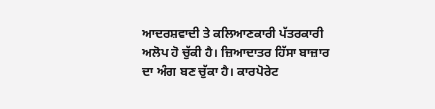ਆਦਰਸ਼ਵਾਦੀ ਤੇ ਕਲਿਆਣਕਾਰੀ ਪੱਤਰਕਾਰੀ ਅਲੋਪ ਹੋ ਚੁੱਕੀ ਹੈ। ਜ਼ਿਆਦਾਤਰ ਹਿੱਸਾ ਬਾਜ਼ਾਰ ਦਾ ਅੰਗ ਬਣ ਚੁੱਕਾ ਹੈ। ਕਾਰਪੋਰੇਟ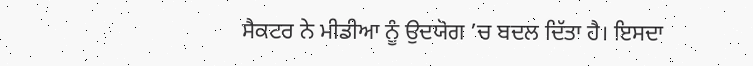ਸੈਕਟਰ ਨੇ ਮੀਡੀਆ ਨੂੰ ਉਦਯੋਗ ’ਚ ਬਦਲ ਦਿੱਤਾ ਹੈ। ਇਸਦਾ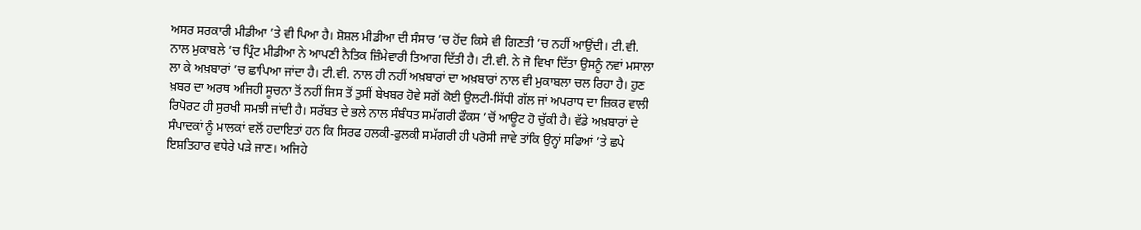ਅਸਰ ਸਰਕਾਰੀ ਮੀਡੀਆ ’ਤੇ ਵੀ ਪਿਆ ਹੈ। ਸ਼ੋਸ਼ਲ ਮੀਡੀਆ ਦੀ ਸੰਸਾਰ ’ਚ ਹੋਂਦ ਕਿਸੇ ਵੀ ਗਿਣਤੀ ’ਚ ਨਹੀਂ ਆਉਂਦੀ। ਟੀ.ਵੀ. ਨਾਲ ਮੁਕਾਬਲੇ ’ਚ ਪ੍ਰਿੰਟ ਮੀਡੀਆ ਨੇ ਆਪਣੀ ਨੈਤਿਕ ਜ਼ਿੰਮੇਵਾਰੀ ਤਿਆਗ ਦਿੱਤੀ ਹੈ। ਟੀ.ਵੀ. ਨੇ ਜੋ ਵਿਖਾ ਦਿੱਤਾ ਉਸਨੂੰ ਨਵਾਂ ਮਸਾਲਾ ਲਾ ਕੇ ਅਖ਼ਬਾਰਾਂ ’ਚ ਛਾਪਿਆ ਜਾਂਦਾ ਹੈ। ਟੀ.ਵੀ. ਨਾਲ ਹੀ ਨਹੀਂ ਅਖ਼ਬਾਰਾਂ ਦਾ ਅਖ਼ਬਾਰਾਂ ਨਾਲ ਵੀ ਮੁਕਾਬਲਾ ਚਲ ਰਿਹਾ ਹੈ। ਹੁਣ ਖ਼ਬਰ ਦਾ ਅਰਥ ਅਜਿਹੀ ਸੂਚਨਾ ਤੋਂ ਨਹੀਂ ਜਿਸ ਤੋਂ ਤੁਸੀਂ ਬੇਖਬਰ ਹੋਵੇ ਸਗੋਂ ਕੋਈ ਉਲਟੀ-ਸਿੱਧੀ ਗੱਲ ਜਾਂ ਅਪਰਾਧ ਦਾ ਜ਼ਿਕਰ ਵਾਲੀ ਰਿਪੋਰਟ ਹੀ ਸੁਰਖੀ ਸਮਝੀ ਜਾਂਦੀ ਹੈ। ਸਰੱਬਤ ਦੇ ਭਲੇ ਨਾਲ ਸੰਬੰਧਤ ਸਮੱਗਰੀ ਫੌਕਸ ’ਚੋਂ ਆਊਟ ਹੋ ਚੁੱਕੀ ਹੈ। ਵੱਡੇ ਅਖ਼ਬਾਰਾਂ ਦੇ ਸੰਪਾਦਕਾਂ ਨੂੰ ਮਾਲਕਾਂ ਵਲੋਂ ਹਦਾਇਤਾਂ ਹਨ ਕਿ ਸਿਰਫ ਹਲਕੀ-ਫੁਲਕੀ ਸਮੱਗਰੀ ਹੀ ਪਰੋਸੀ ਜਾਵੇ ਤਾਂਕਿ ਉਨ੍ਹਾਂ ਸਫਿਆਂ ’ਤੇ ਛਪੇ ਇਸ਼ਤਿਹਾਰ ਵਧੇਰੇ ਪੜੇ ਜਾਣ। ਅਜਿਹੇ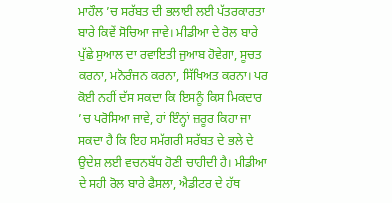ਮਾਹੌਲ ’ਚ ਸਰੱਬਤ ਦੀ ਭਲਾਈ ਲਈ ਪੱਤਰਕਾਰਤਾ ਬਾਰੇ ਕਿਵੇਂ ਸੋਚਿਆ ਜਾਵੇ। ਮੀਡੀਆ ਦੇ ਰੋਲ ਬਾਰੇ ਪੁੱਛੇ ਸੁਆਲ ਦਾ ਰਵਾਇਤੀ ਜੁਆਬ ਹੋਵੇਗਾ, ਸੂਚਤ ਕਰਨਾ, ਮਨੋਰੰਜਨ ਕਰਨਾ, ਸਿੱਖਿਅਤ ਕਰਨਾ। ਪਰ ਕੋਈ ਨਹੀਂ ਦੱਸ ਸਕਦਾ ਕਿ ਇਸਨੂੰ ਕਿਸ ਮਿਕਦਾਰ ’ਚ ਪਰੋਸਿਆ ਜਾਵੇ, ਹਾਂ ਇੰਨ੍ਹਾਂ ਜ਼ਰੂਰ ਕਿਹਾ ਜਾ ਸਕਦਾ ਹੈ ਕਿ ਇਹ ਸਮੱਗਰੀ ਸਰੱਬਤ ਦੇ ਭਲੇ ਦੇ ਉਦੇਸ਼ ਲਈ ਵਚਨਬੱਧ ਹੋਣੀ ਚਾਹੀਦੀ ਹੈ। ਮੀਡੀਆ ਦੇ ਸਹੀ ਰੋਲ ਬਾਰੇ ਫੈਸਲਾ, ਐਡੀਟਰ ਦੇ ਹੱਥ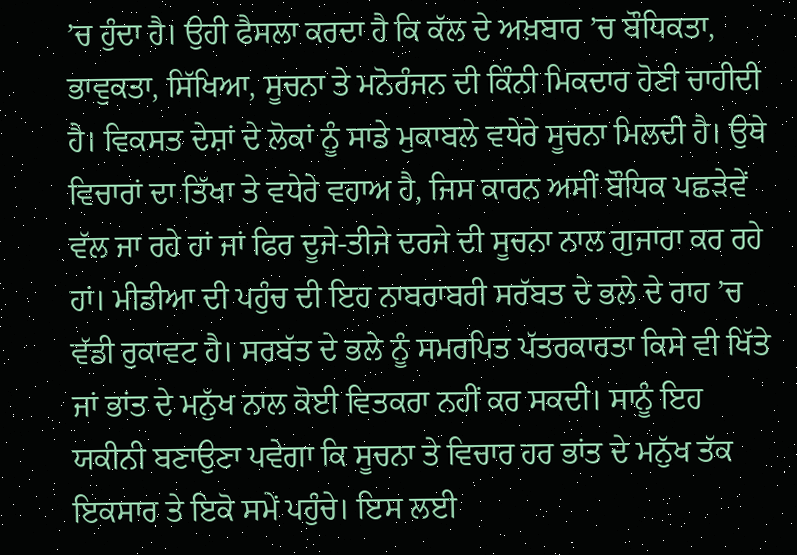’ਚ ਹੁੰਦਾ ਹੈ। ਉਹੀ ਫੈਸਲਾ ਕਰਦਾ ਹੈ ਕਿ ਕੱਲ ਦੇ ਅਖ਼ਬਾਰ ’ਚ ਬੌਧਿਕਤਾ, ਭਾਵੁਕਤਾ, ਸਿੱਖਿਆ, ਸੂਚਨਾ ਤੇ ਮਨੋਰੰਜਨ ਦੀ ਕਿੰਨੀ ਮਿਕਦਾਰ ਹੋਣੀ ਚਾਹੀਦੀ ਹੈ। ਵਿਕਸਤ ਦੇਸ਼ਾਂ ਦੇ ਲੋਕਾਂ ਨੂੰ ਸਾਡੇ ਮੁਕਾਬਲੇ ਵਧੇਰੇ ਸੂਚਨਾ ਮਿਲਦੀ ਹੈ। ਉਥੇ ਵਿਚਾਰਾਂ ਦਾ ਤਿੱਖਾ ਤੇ ਵਧੇਰੇ ਵਹਾਅ ਹੈ, ਜਿਸ ਕਾਰਨ ਅਸੀਂ ਬੌਧਿਕ ਪਛੜੇਵੇਂ ਵੱਲ ਜਾ ਰਹੇ ਹਾਂ ਜਾਂ ਫਿਰ ਦੂਜੇ-ਤੀਜੇ ਦਰਜੇ ਦੀ ਸੂਚਨਾ ਨਾਲ ਗੁਜਾਰਾ ਕਰ ਰਹੇ ਹਾਂ। ਮੀਡੀਆ ਦੀ ਪਹੁੰਚ ਦੀ ਇਹ ਨਾਬਰਾਬਰੀ ਸਰੱਬਤ ਦੇ ਭਲੇ ਦੇ ਰਾਹ ’ਚ ਵੱਡੀ ਰੁਕਾਵਟ ਹੈ। ਸਰਬੱਤ ਦੇ ਭਲੇ ਨੂੰ ਸਮਰਪਿਤ ਪੱਤਰਕਾਰਤਾ ਕਿਸੇ ਵੀ ਖਿੱਤੇ ਜਾਂ ਭਾਂਤ ਦੇ ਮਨੁੱਖ ਨਾਲ ਕੋਈ ਵਿਤਕਰਾ ਨਹੀਂ ਕਰ ਸਕਦੀ। ਸਾਨੂੰ ਇਹ ਯਕੀਨੀ ਬਣਾਉਣਾ ਪਵੇਗਾ ਕਿ ਸੂਚਨਾ ਤੇ ਵਿਚਾਰ ਹਰ ਭਾਂਤ ਦੇ ਮਨੁੱਖ ਤੱਕ ਇਕਸਾਰ ਤੇ ਇਕੋ ਸਮੇਂ ਪਹੁੰਚੇ। ਇਸ ਲਈ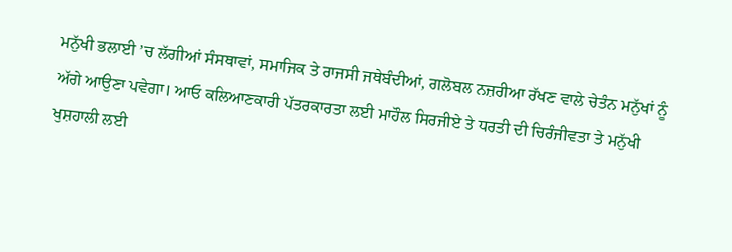ਮਨੁੱਖੀ ਭਲਾਈ ’ਚ ਲੱਗੀਆਂ ਸੰਸਥਾਵਾਂ, ਸਮਾਜਿਕ ਤੇ ਰਾਜਸੀ ਜਥੇਬੰਦੀਆਂ, ਗਲੋਬਲ ਨਜ਼ਰੀਆ ਰੱਖਣ ਵਾਲੇ ਚੇਤੰਨ ਮਨੁੱਖਾਂ ਨੂੰ ਅੱਗੇ ਆਉਣਾ ਪਵੇਗਾ। ਆਓ ਕਲਿਆਣਕਾਰੀ ਪੱਤਰਕਾਰਤਾ ਲਈ ਮਾਹੌਲ ਸਿਰਜੀਏ ਤੇ ਧਰਤੀ ਦੀ ਚਿਰੰਜੀਵਤਾ ਤੇ ਮਨੁੱਖੀ ਖੁਸ਼ਹਾਲੀ ਲਈ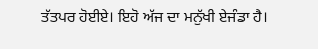ਤੱਤਪਰ ਹੋਈਏ। ਇਹੋ ਅੱਜ ਦਾ ਮਨੁੱਖੀ ਏਜੰਡਾ ਹੈ।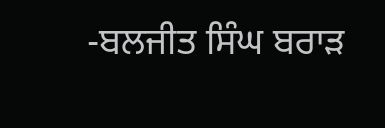-ਬਲਜੀਤ ਸਿੰਘ ਬਰਾੜ